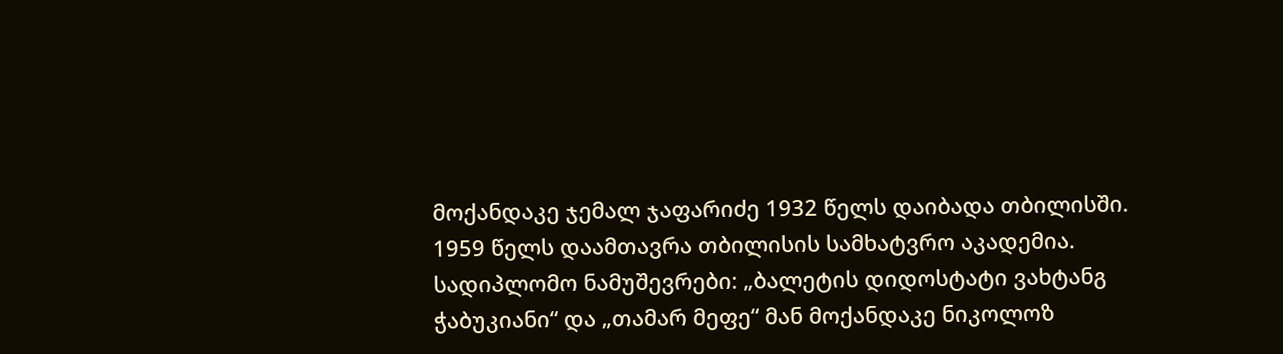მოქანდაკე ჯემალ ჯაფარიძე 1932 წელს დაიბადა თბილისში.
1959 წელს დაამთავრა თბილისის სამხატვრო აკადემია.
სადიპლომო ნამუშევრები: „ბალეტის დიდოსტატი ვახტანგ ჭაბუკიანი“ და „თამარ მეფე“ მან მოქანდაკე ნიკოლოზ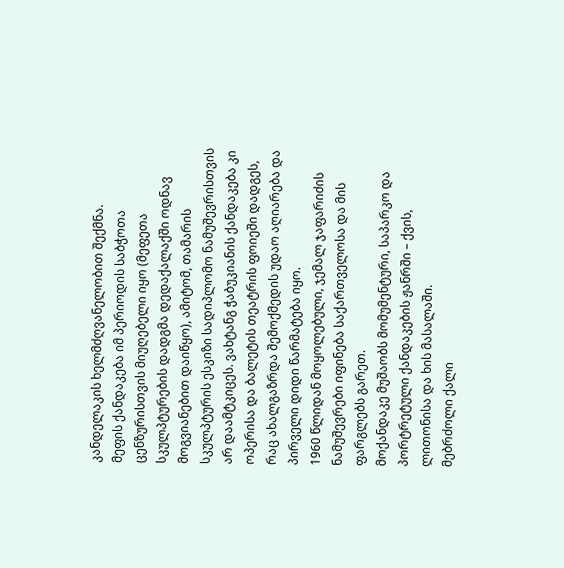კანდელაკის ხელმძღვანელობით შექმნა.
მეფის ქანდაკება იმ პერიოდის საბჭოთა ცენზურისთვის მიუღებელი იყო (მეფეთა სკულპტურების დადგმა დედაქალაქში ოდნავ მოგვიანებით დაიწყო), ამიტომ, თამარის სკულპტურის ესკიზი სადიპლომო ნამუშევრისთვის არ დაამტკიცეს. ვახტანგ ჭაბუკიანის ქანდაკება კი ოპერისა და ბალეტის თეატრის ფოიეში დადგეს, რაც ახალგაზრდა შემოქმედის უდაო აღიარება და პირველი დიდი წარმატება იყო.
1960 წლიდან მოყოლებული, ჯემალ ჯაფარიძის ნამუშევრები იფინება საქართველოსა და მის ფარგლებს გარეთ.
მოქანდაკე მუშაობს მომუმენტური, საპარკო და პორტრეტული ქანდაკების ჟანრში – ქვის, ლითონისა და ხის მასალაში.
მებრძოლი ქალი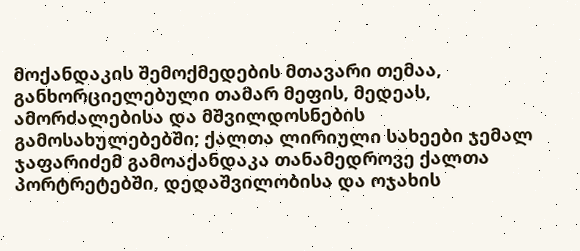მოქანდაკის შემოქმედების მთავარი თემაა, განხორციელებული თამარ მეფის, მედეას, ამორძალებისა და მშვილდოსნების გამოსახულებებში; ქალთა ლირიული სახეები ჯემალ ჯაფარიძემ გამოაქანდაკა თანამედროვე ქალთა პორტრეტებში, დედაშვილობისა და ოჯახის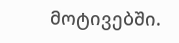მოტივებში.